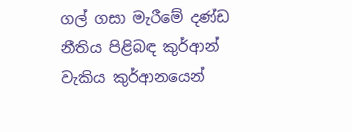ගල් ගසා මැරීමේ දණ්ඩ නීතිය පිළිබඳ කුර්ආන් වැකිය කුර්ආනයෙන්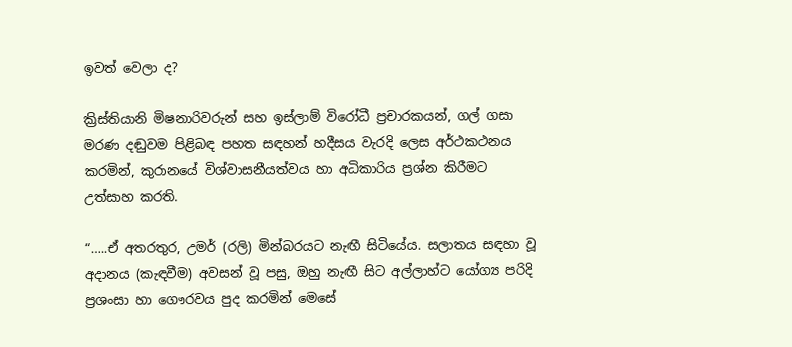ඉවත් වෙලා ද?

ක්‍රිස්තියානි මිෂනාරිවරුන් සහ ඉස්ලාම් විරෝධී ප්‍රචාරකයන්, ගල් ගසා මරණ දඬුවම පිළිබඳ පහත සඳහන් හදීසය වැරදි ලෙස අර්ථකථනය කරමින්, කුරානයේ විශ්වාසනීයත්වය හා අධිකාරිය ප්‍රශ්න කිරීමට උත්සාහ කරති.

“…..ඒ අතරතුර, උමර් (රලි) මින්බරයට නැඟී සිටියේය. සලාතය සඳහා වූ අදානය (කැඳවීම) අවසන් වූ පසු, ඔහු නැඟී සිට අල්ලාහ්ට යෝග්‍ය පරිදි ප්‍රශංසා හා ගෞරවය පුද කරමින් මෙසේ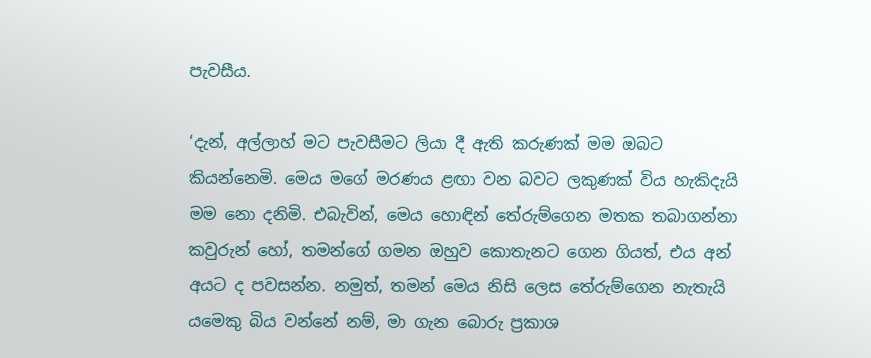පැවසීය.

‘දැන්, අල්ලාහ් මට පැවසීමට ලියා දී ඇති කරුණක් මම ඔබට කියන්නෙමි. මෙය මගේ මරණය ළඟා වන බවට ලකුණක් විය හැකිදැයි මම නො දනිමි. එබැවින්, මෙය හොඳින් තේරුම්ගෙන මතක තබාගන්නා කවුරුන් හෝ, තමන්ගේ ගමන ඔහුව කොතැනට ගෙන ගියත්, එය අන් අයට ද පවසන්න. නමුත්, තමන් මෙය නිසි ලෙස තේරුම්ගෙන නැතැයි යමෙකු බිය වන්නේ නම්, මා ගැන බොරු ප්‍රකාශ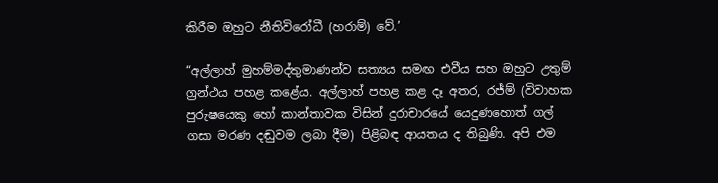කිරීම ඔහුට නීතිවිරෝධී (හරාම්) වේ.’

“අල්ලාහ් මුහම්මද්තුමාණන්ව සත්‍යය සමඟ එවීය සහ ඔහුට උතුම් ග්‍රන්ථය පහළ කළේය. අල්ලාහ් පහළ කළ දෑ අතර, රජ්ම් (විවාහක පුරුෂයෙකු හෝ කාන්තාවක විසින් දුරාචාරයේ යෙදුණහොත් ගල් ගසා මරණ දඬුවම ලබා දීම) පිළිබඳ ආයතය ද තිබුණි. අපි එම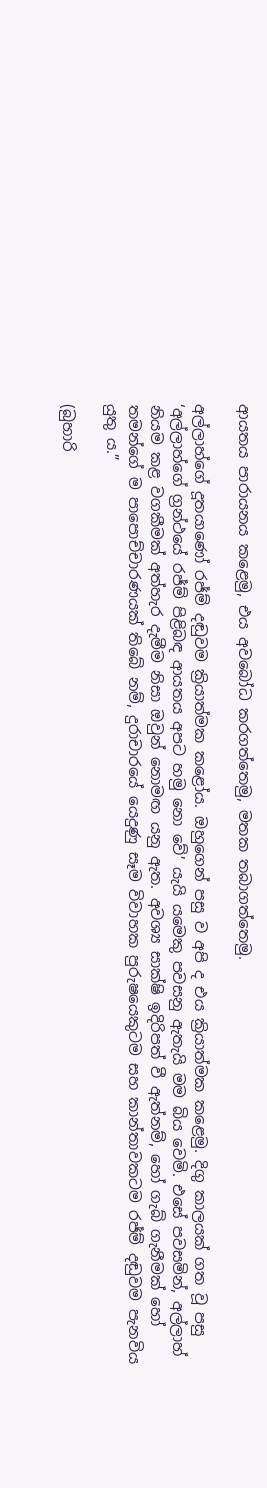ආයතය පාරායනය කළෙමු, එය අවබෝධ කරගත්තෙමු, මතක තබාගත්තෙමු.

අල්ලාහ්ගේ දූතයාණෝ රජ්ම් දඬුවම ක්‍රියාත්මක කළෝය. ඔහුගෙන් පසු ව අපි ද එය ක්‍රියාත්මක කළෙමු. දිගු කාලයක් ගත වූ පසු ‘අල්ලාහ්ගේ ග්‍රන්ථයේ රජ්ම් පිළිබඳ ආයතය අපට හමු නො වේ’ යැයි යමෙකු පවසනු ඇතැයි මම බිය වෙමි. එසේ පවසමින්, අල්ලාහ් නියම කළ වගකීමක් අත්හැර දැමීම නිසා ඔවුන් නොමඟ යනු ඇත. අවශ්‍ය සාක්ෂි ඉදිරිපත් වී ඇත්නම්, හෝ ගැබ් ගැනීමක් හෝ තමන්ගේ ම පාපොච්චාරණයක් තිබේ නම්, දුරාචාරයේ යෙදුණු සෑම විවාහක පුරුෂයෙකුටම සහ කාන්තාවකටම රජ්ම් දඬුවම පැනවිය යුතු ය.”

(බුහාරි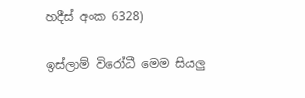හදීස් අංක 6328)

ඉස්ලාම් විරෝධී මෙම සියලු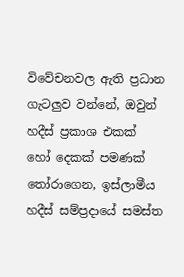විවේචනවල ඇති ප්‍රධාන ගැටලුව වන්නේ, ඔවුන් හදීස් ප්‍රකාශ එකක් හෝ දෙකක් පමණක් තෝරාගෙන, ඉස්ලාමීය හදීස් සම්ප්‍රදායේ සමස්ත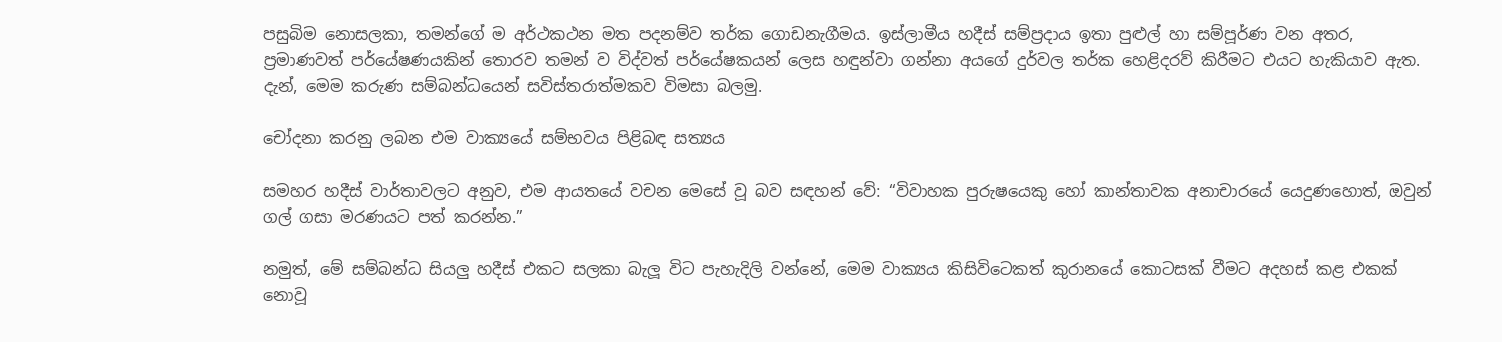පසුබිම නොසලකා, තමන්ගේ ම අර්ථකථන මත පදනම්ව තර්ක ගොඩනැගීමය. ඉස්ලාමීය හදීස් සම්ප්‍රදාය ඉතා පුළුල් හා සම්පූර්ණ වන අතර, ප්‍රමාණවත් පර්යේෂණයකින් තොරව තමන් ව විද්වත් පර්යේෂකයන් ලෙස හඳුන්වා ගන්නා අයගේ දුර්වල තර්ක හෙළිදරව් කිරීමට එයට හැකියාව ඇත. දැන්, මෙම කරුණ සම්බන්ධයෙන් සවිස්තරාත්මකව විමසා බලමු.

චෝදනා කරනු ලබන එම වාක්‍යයේ සම්භවය පිළිබඳ සත්‍යය

සමහර හදීස් වාර්තාවලට අනුව, එම ආයතයේ වචන මෙසේ වූ බව සඳහන් වේ: “විවාහක පුරුෂයෙකු හෝ කාන්තාවක අනාචාරයේ යෙදුණහොත්, ඔවුන් ගල් ගසා මරණයට පත් කරන්න.”

නමුත්, මේ සම්බන්ධ සියලු හදීස් එකට සලකා බැලූ විට පැහැදිලි වන්නේ, මෙම වාක්‍යය කිසිවිටෙකත් කුරානයේ කොටසක් වීමට අදහස් කළ එකක් නොවූ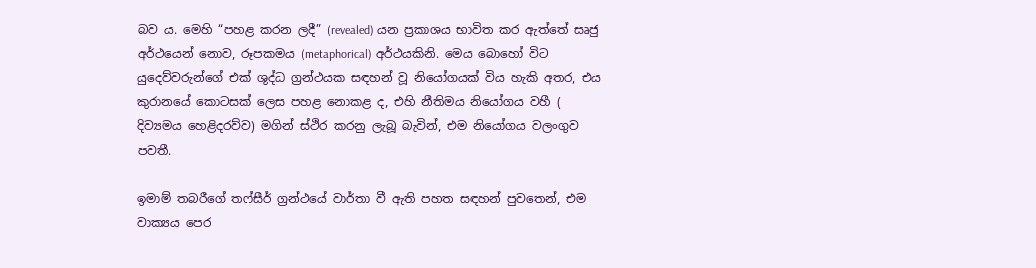බව ය. මෙහි “පහළ කරන ලදී” (revealed) යන ප්‍රකාශය භාවිත කර ඇත්තේ සෘජු අර්ථයෙන් නොව, රූපකමය (metaphorical) අර්ථයකිනි. මෙය බොහෝ විට යුදෙව්වරුන්ගේ එක් ශුද්ධ ග්‍රන්ථයක සඳහන් වූ නියෝගයක් විය හැකි අතර, එය කුරානයේ කොටසක් ලෙස පහළ නොකළ ද, එහි නීතිමය නියෝගය වහී ( දිව්‍යමය හෙළිදරව්ව) මගින් ස්ථිර කරනු ලැබූ බැවින්, එම නියෝගය වලංගුව පවතී.

ඉමාම් තබරීගේ තෆ්සීර් ග්‍රන්ථයේ වාර්තා වී ඇති පහත සඳහන් පුවතෙන්, එම වාක්‍යය පෙර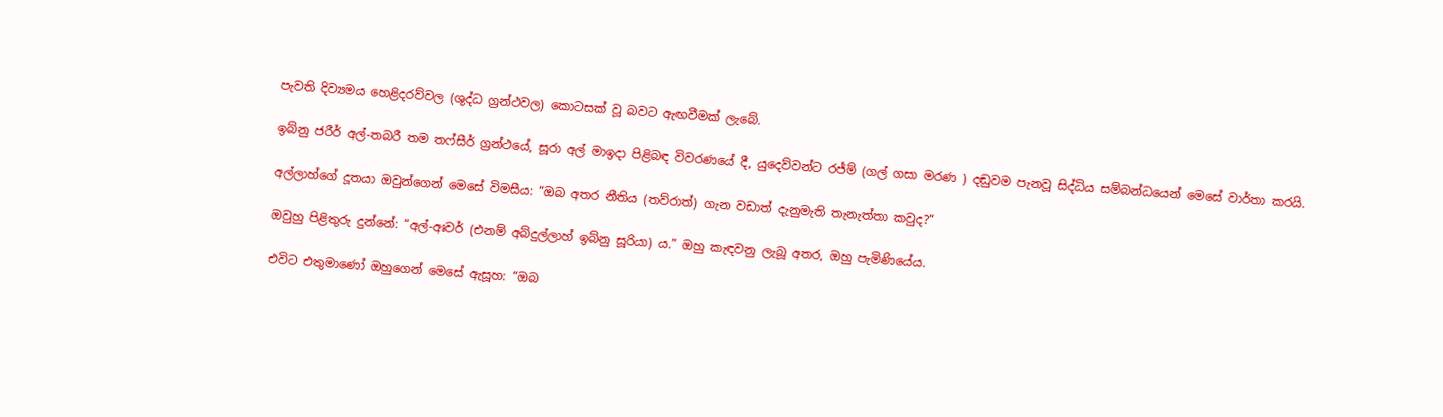පැවති දිව්‍යමය හෙළිදරව්වල (ශුද්ධ ග්‍රන්ථවල) කොටසක් වූ බවට ඇඟවීමක් ලැබේ.

ඉබ්නු ජරීර් අල්-තබරී තම තෆ්සීර් ග්‍රන්ථයේ, සූරා අල් මාඉදා පිළිබඳ විවරණයේ දී, යුදෙව්වන්ට රජ්ම් (ගල් ගසා මරණ ) දඬුවම පැනවූ සිද්ධිය සම්බන්ධයෙන් මෙසේ වාර්තා කරයි.

අල්ලාහ්ගේ දූතයා ඔවුන්ගෙන් මෙසේ විමසීය: “ඔබ අතර නීතිය (තව්රාත්) ගැන වඩාත් දැනුමැති තැනැත්තා කවුද?”

ඔවුහු පිළිතුරු දුන්නේ: “අල්-අඃවර් (එනම් අබ්දුල්ලාහ් ඉබ්නු සූරියා) ය.” ඔහු කැඳවනු ලැබූ අතර, ඔහු පැමිණියේය.

එවිට එතුමාණෝ ඔහුගෙන් මෙසේ ඇසූහ: “ඔබ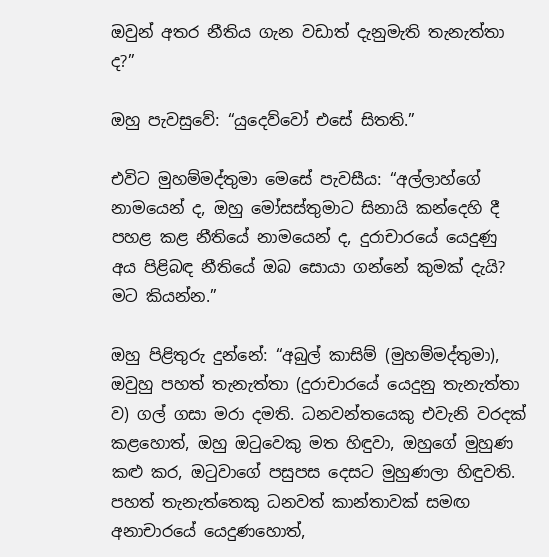ඔවුන් අතර නීතිය ගැන වඩාත් දැනුමැති තැනැත්තා ද?”

ඔහු පැවසුවේ: “යුදෙව්වෝ එසේ සිතති.”

එවිට මුහම්මද්තුමා මෙසේ පැවසීය: “අල්ලාහ්ගේ නාමයෙන් ද, ඔහු මෝසස්තුමාට සිනායි කන්දෙහි දී පහළ කළ නීතියේ නාමයෙන් ද, දුරාචාරයේ යෙදුණු අය පිළිබඳ නීතියේ ඔබ සොයා ගන්නේ කුමක් දැයි? මට කියන්න.”

ඔහු පිළිතුරු දුන්නේ: “අබුල් කාසිම් (මුහම්මද්තුමා), ඔවුහු පහත් තැනැත්තා (දුරාචාරයේ යෙදුනු තැනැත්තා ව) ගල් ගසා මරා දමති. ධනවන්තයෙකු එවැනි වරදක් කළහොත්, ඔහු ඔටුවෙකු මත හිඳුවා, ඔහුගේ මුහුණ කළු කර, ඔටුවාගේ පසුපස දෙසට මුහුණලා හිඳුවති. පහත් තැනැත්තෙකු ධනවත් කාන්තාවක් සමඟ අනාචාරයේ යෙදුණහොත්,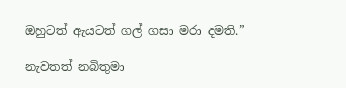ඔහුටත් ඇයටත් ගල් ගසා මරා දමති.”

නැවතත් නබිතුමා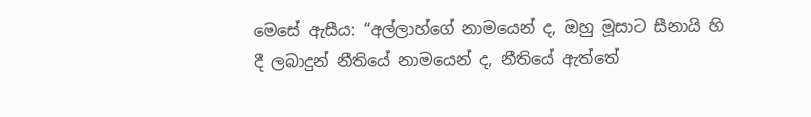මෙසේ ඇසීය: “අල්ලාහ්ගේ නාමයෙන් ද, ඔහු මූසාට සීනායි හි දී ලබාදුන් නීතියේ නාමයෙන් ද, නීතියේ ඇත්තේ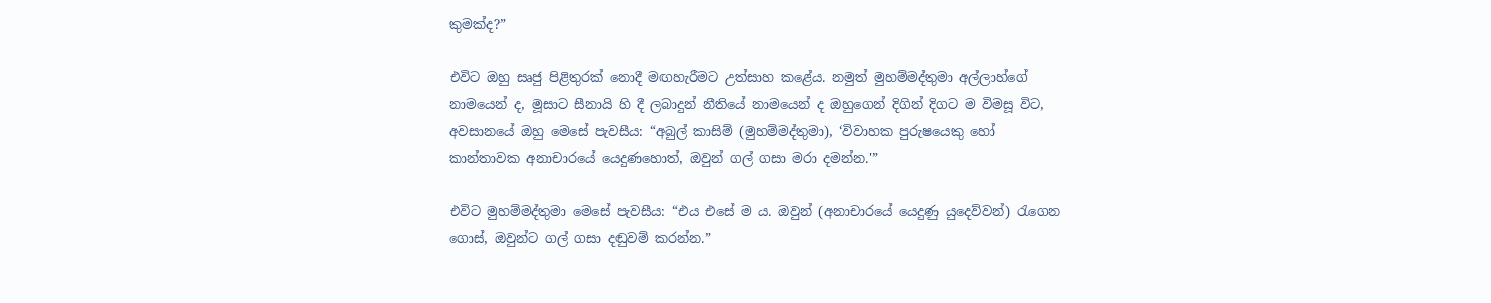කුමක්ද?”

එවිට ඔහු සෘජු පිළිතුරක් නොදී මඟහැරීමට උත්සාහ කළේය. නමුත් මුහම්මද්තුමා අල්ලාහ්ගේ නාමයෙන් ද, මූසාට සීනායි හි දී ලබාදුන් නීතියේ නාමයෙන් ද ඔහුගෙන් දිගින් දිගට ම විමසූ විට, අවසානයේ ඔහු මෙසේ පැවසීය: “අබුල් කාසිම් (මුහම්මද්තුමා), ‘විවාහක පුරුෂයෙකු හෝ කාන්තාවක අනාචාරයේ යෙදුණහොත්, ඔවුන් ගල් ගසා මරා දමන්න.'”

එවිට මුහම්මද්තුමා මෙසේ පැවසීය: “එය එසේ ම ය. ඔවුන් (අනාචාරයේ යෙදුණු යුදෙව්වන්) රැගෙන ගොස්, ඔවුන්ට ගල් ගසා දඬුවම් කරන්න.”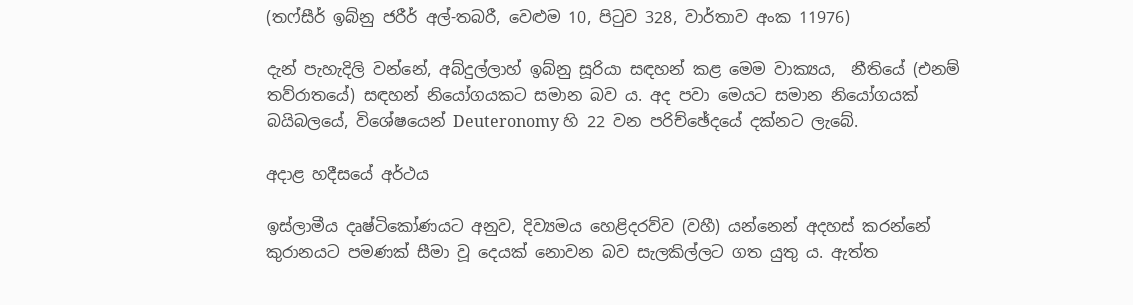(තෆ්සීර් ඉබ්නු ජරීර් අල්-තබරී, වෙළුම 10, පිටුව 328, වාර්තාව අංක 11976)

දැන් පැහැදිලි වන්නේ, අබ්දුල්ලාහ් ඉබ්නු සූරියා සඳහන් කළ මෙම වාක්‍යය,  නීතියේ (එනම් තව්රාතයේ) සඳහන් නියෝගයකට සමාන බව ය. අද පවා මෙයට සමාන නියෝගයක් බයිබලයේ, විශේෂයෙන් Deuteronomy හි 22 වන පරිච්ඡේදයේ දක්නට ලැබේ.

අදාළ හදීසයේ අර්ථය

ඉස්ලාමීය දෘෂ්ටිකෝණයට අනුව, දිව්‍යමය හෙළිදරව්ව (වහී) යන්නෙන් අදහස් කරන්නේ කුරානයට පමණක් සීමා වූ දෙයක් නොවන බව සැලකිල්ලට ගත යුතු ය. ඇත්ත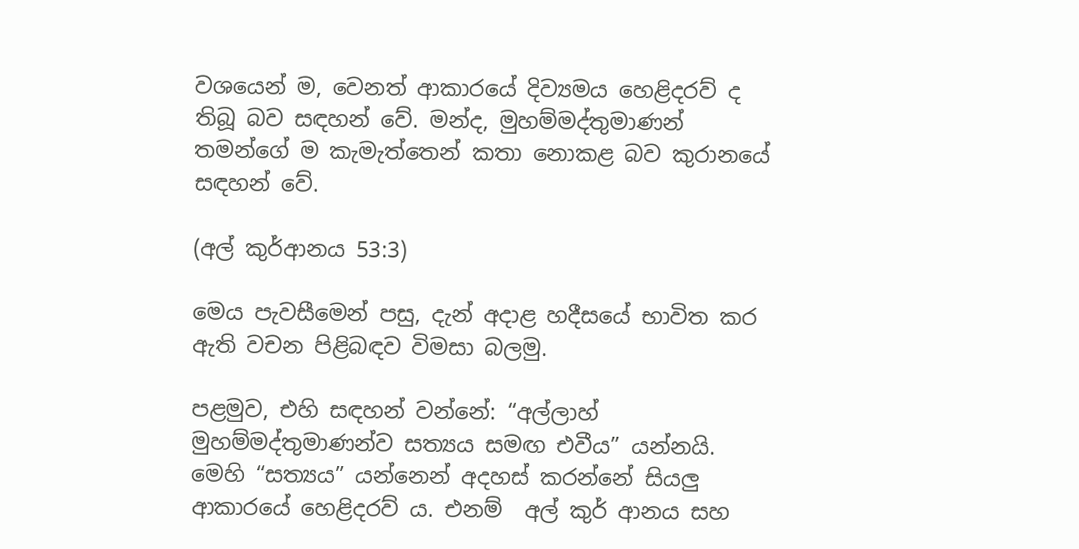වශයෙන් ම, වෙනත් ආකාරයේ දිව්‍යමය හෙළිදරව් ද තිබූ බව සඳහන් වේ. මන්ද, මුහම්මද්තුමාණන් තමන්ගේ ම කැමැත්තෙන් කතා නොකළ බව කුරානයේ සඳහන් වේ.

(අල් කුර්ආනය 53:3)

මෙය පැවසීමෙන් පසු, දැන් අදාළ හදීසයේ භාවිත කර ඇති වචන පිළිබඳව විමසා බලමු.

පළමුව, එහි සඳහන් වන්නේ: “අල්ලාහ් මුහම්මද්තුමාණන්ව සත්‍යය සමඟ එවීය” යන්නයි. මෙහි “සත්‍යය” යන්නෙන් අදහස් කරන්නේ සියලු ආකාරයේ හෙළිදරව් ය. එනම්  අල් කුර් ආනය සහ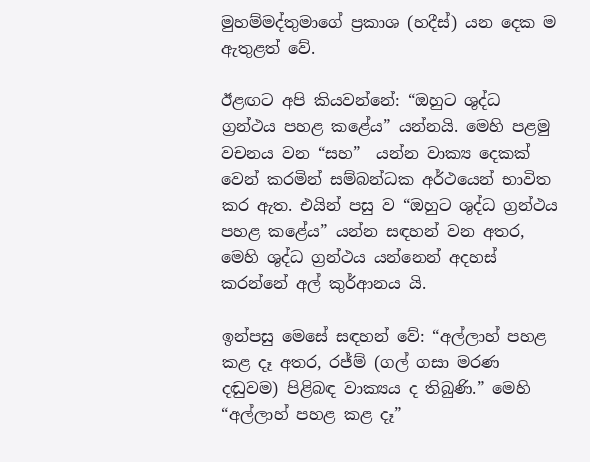මුහම්මද්තුමාගේ ප්‍රකාශ (හදීස්) යන දෙක ම ඇතුළත් වේ.

ඊළඟට අපි කියවන්නේ: “ඔහුට ශුද්ධ ග්‍රන්ථය පහළ කළේය” යන්නයි. මෙහි පළමු වචනය වන “සහ”  යන්න වාක්‍ය දෙකක් වෙන් කරමින් සම්බන්ධක අර්ථයෙන් භාවිත කර ඇත. එයින් පසු ව “ඔහුට ශුද්ධ ග්‍රන්ථය පහළ කළේය” යන්න සඳහන් වන අතර, මෙහි ශුද්ධ ග්‍රන්ථය යන්නෙන් අදහස් කරන්නේ අල් කුර්ආනය යි.

ඉන්පසු මෙසේ සඳහන් වේ: “අල්ලාහ් පහළ කළ දෑ අතර, රජ්ම් (ගල් ගසා මරණ දඬුවම) පිළිබඳ වාක්‍යය ද තිබුණි.” මෙහි “අල්ලාහ් පහළ කළ දෑ”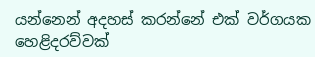යන්නෙන් අදහස් කරන්නේ එක් වර්ගයක හෙළිදරව්වක්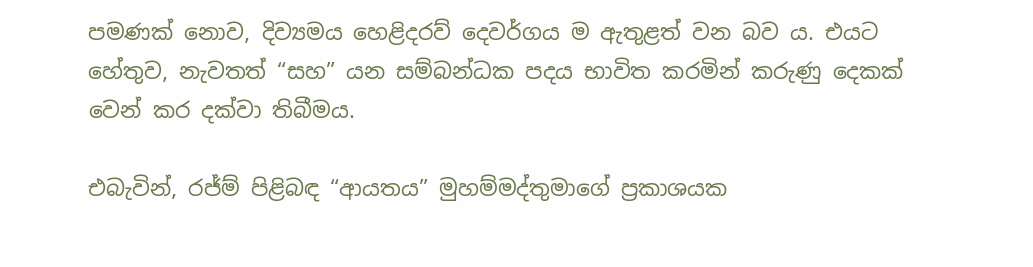පමණක් නොව, දිව්‍යමය හෙළිදරව් දෙවර්ගය ම ඇතුළත් වන බව ය. එයට හේතුව, නැවතත් “සහ” යන සම්බන්ධක පදය භාවිත කරමින් කරුණු දෙකක් වෙන් කර දක්වා තිබීමය.

එබැවින්, රජ්ම් පිළිබඳ “ආයතය” මුහම්මද්තුමාගේ ප්‍රකාශයක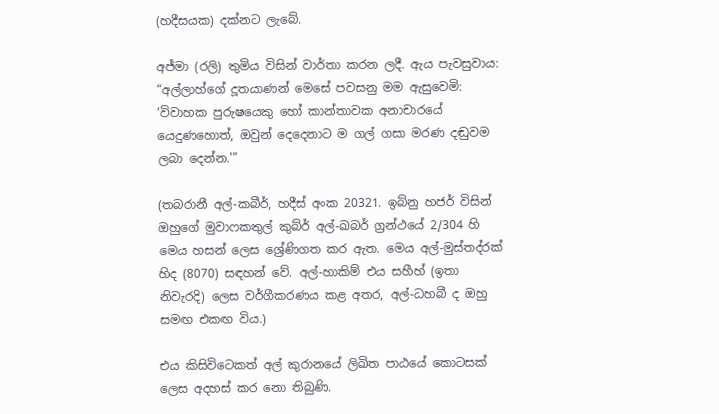(හදීසයක) දක්නට ලැබේ.

අජ්මා (රලි) තුමිය විසින් වාර්තා කරන ලදී. ඇය පැවසුවාය: “අල්ලාහ්ගේ දූතයාණන් මෙසේ පවසනු මම ඇසුවෙමි: ‘විවාහක පුරුෂයෙකු හෝ කාන්තාවක අනාචාරයේ යෙදුණහොත්, ඔවුන් දෙදෙනාට ම ගල් ගසා මරණ දඬුවම ලබා දෙන්න.'”

(තබරානී අල්-කබීර්, හදීස් අංක 20321. ඉබ්නු හජර් විසින් ඔහුගේ මුවාෆකතුල් කුබ්ර් අල්-ඛබර් ග්‍රන්ථයේ 2/304 හි මෙය හසන් ලෙස ශ්‍රේණිගත කර ඇත. මෙය අල්-මුස්තද්රක් හිද (8070) සඳහන් වේ. අල්-හාකිම් එය සහීහ් (ඉතා නිවැරදි) ලෙස වර්ගීකරණය කළ අතර, අල්-ධහබී ද ඔහු සමඟ එකඟ විය.)

එය කිසිවිටෙකත් අල් කුරානයේ ලිඛිත පාඨයේ කොටසක් ලෙස අදහස් කර නො තිබුණි.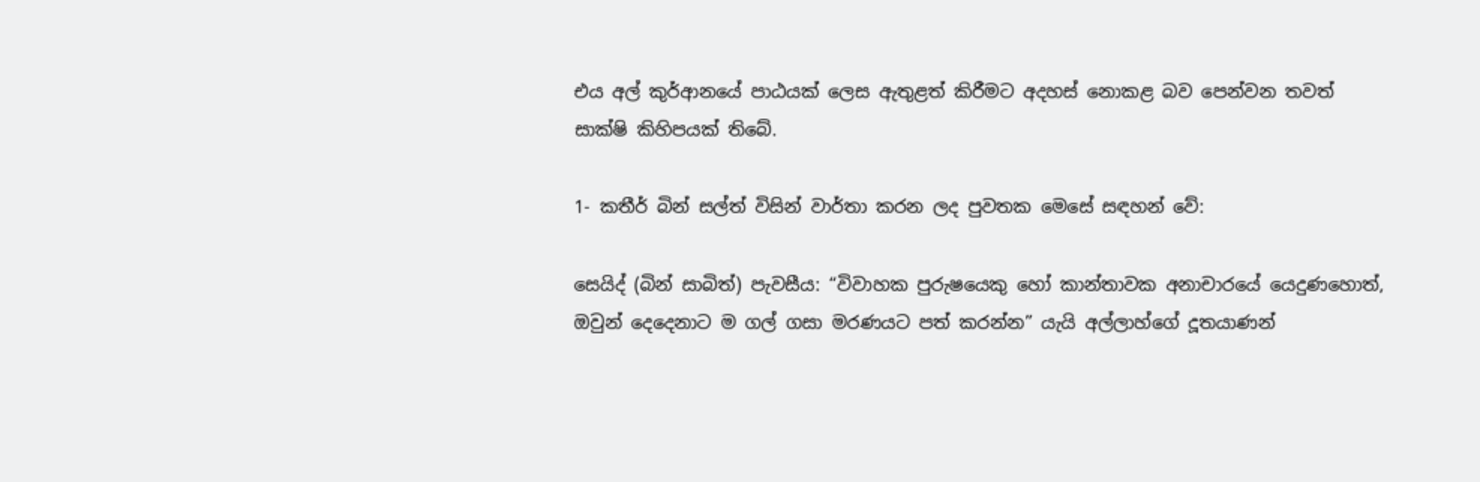එය අල් කුර්ආනයේ පාඨයක් ලෙස ඇතුළත් කිරීමට අදහස් නොකළ බව පෙන්වන තවත් සාක්ෂි කිහිපයක් තිබේ.

1- කතීර් බින් සල්ත් විසින් වාර්තා කරන ලද පුවතක මෙසේ සඳහන් වේ:

සෙයිද් (බින් සාබිත්) පැවසීය: “විවාහක පුරුෂයෙකු හෝ කාන්තාවක අනාචාරයේ යෙදුණහොත්, ඔවුන් දෙදෙනාට ම ගල් ගසා මරණයට පත් කරන්න” යැයි අල්ලාහ්ගේ දූතයාණන්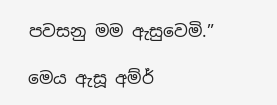පවසනු මම ඇසුවෙමි.”

මෙය ඇසූ අම්ර්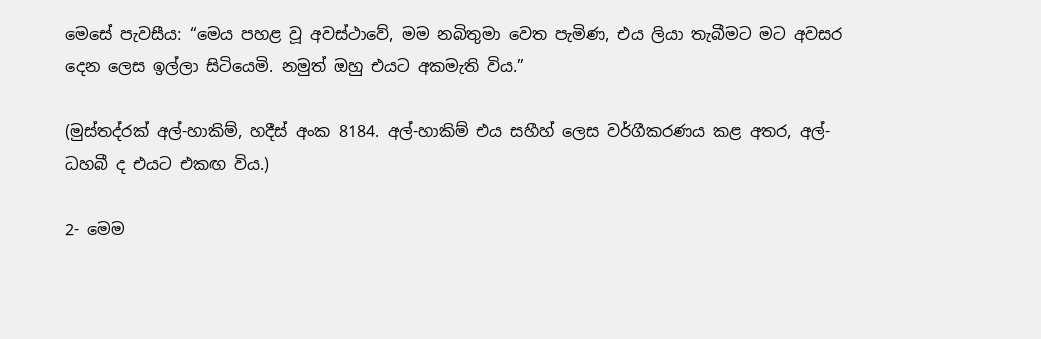මෙසේ පැවසීය: “මෙය පහළ වූ අවස්ථාවේ, මම නබිතුමා වෙත පැමිණ, එය ලියා තැබීමට මට අවසර දෙන ලෙස ඉල්ලා සිටියෙමි. නමුත් ඔහු එයට අකමැති විය.”

(මුස්තද්රක් අල්-හාකිම්, හදීස් අංක 8184. අල්-හාකිම් එය සහීහ් ලෙස වර්ගීකරණය කළ අතර, අල්-ධහබී ද එයට එකඟ විය.)

2- මෙම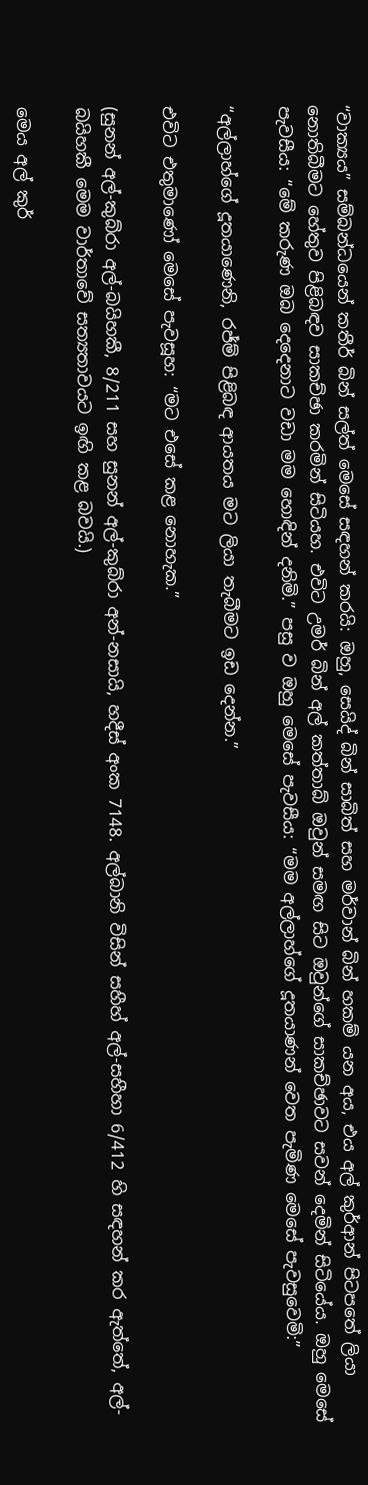“වාක්‍යය” සම්බන්ධයෙන් කතීර් බින් සල්ත් මෙසේ සඳහන් කරයි: ඔහු, සෙයිද් බින් සාබිත් සහ මර්වාන් බින් හකම් යන අය, එය අල් කුර්ආන් පිටපතේ ලියා නොතිබීමට හේතුව පිළිබඳව සාකච්ඡා කරමින් සිටියහ. එවිට උමර් බින් අල් කත්තාබ් ඔවුන් සමඟ සිට ඔවුන්ගේ සාකච්ඡාවට සවන් දෙමින් සිටියේය. ඔහු මෙසේ පැවසීය: “මේ කරුණ ඔබ දෙදෙනාට වඩා මම හොඳින් දනිමි.” පසු ව ඔහු මෙසේ පැවසීය: “මම අල්ලාහ්ගේ දූතයාණන් වෙත පැමිණ මෙසේ පැවසුවෙමි:”

“අල්ලාහ්ගේ දූතයාණෙනි, රජ්ම් පිළිබඳ ආයතය මට ලියා තැබීමට ඉඩ දෙන්න.”

එවිට එතුමාණෝ මෙසේ පැවසූහ: “මට එසේ කළ නොහැක.”

(සුනන් අල්-කුබ්රා අල්-බයිහකී, 8/211 සහ සුනන් අල්-කුබ්රා අන්-නසායි, හදීස් අංක 7148. අල්බානි විසින් සහීහ් අල්-සහීහා 6/412 හි සඳහන් කර ඇත්තේ, අල්-බයිහකී මෙම වාර්තාවේ සත්‍යතාවයට ඉඟි කළ බවයි.)

මෙය අල් කුර්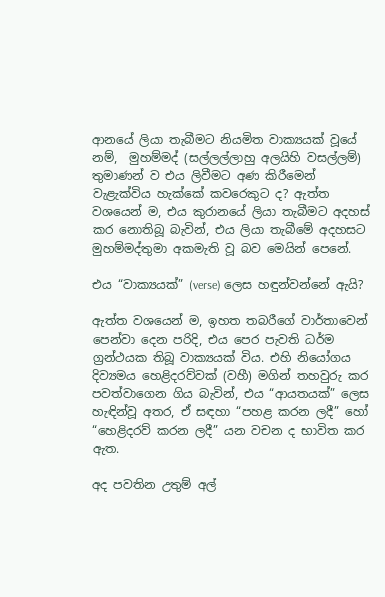ආනයේ ලියා තැබීමට නියමිත වාක්‍යයක් වූයේ නම්,  මුහම්මද් (සල්ලල්ලාහු අලයිහි වසල්ලම්) තුමාණන් ව එය ලිවීමට අණ කිරීමෙන් වැළැක්විය හැක්කේ කවරෙකුට ද? ඇත්ත වශයෙන් ම, එය කුරානයේ ලියා තැබීමට අදහස් කර නොතිබූ බැවින්, එය ලියා තැබීමේ අදහසට මුහම්මද්තුමා අකමැති වූ බව මෙයින් පෙනේ.

එය “වාක්‍යයක්” (verse) ලෙස හඳුන්වන්නේ ඇයි?

ඇත්ත වශයෙන් ම, ඉහත තබරීගේ වාර්තාවෙන් පෙන්වා දෙන පරිදි, එය පෙර පැවති ධර්ම ග්‍රන්ථයක තිබූ වාක්‍යයක් විය. එහි නියෝගය දිව්‍යමය හෙළිදරව්වක් (වහී) මගින් තහවුරු කර පවත්වාගෙන ගිය බැවින්, එය “ආයතයක්” ලෙස හැඳින්වූ අතර, ඒ සඳහා “පහළ කරන ලදී” හෝ “හෙළිදරව් කරන ලදී” යන වචන ද භාවිත කර ඇත.

අද පවතින උතුම් අල්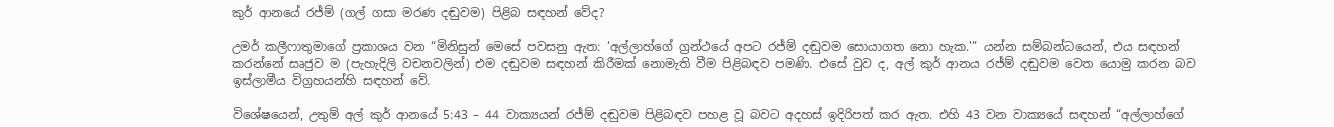කුර් ආනයේ රජ්ම් (ගල් ගසා මරණ දඬුවම) පිළිබ සඳහන් වේද?

උමර් කලීෆාතුමාගේ ප්‍රකාශය වන “මිනිසුන් මෙසේ පවසනු ඇත: ‘අල්ලාහ්ගේ ග්‍රන්ථයේ අපට රජ්ම් දඬුවම සොයාගත නො හැක.'” යන්න සම්බන්ධයෙන්, එය සඳහන් කරන්නේ සෘජුව ම (පැහැදිලි වචනවලින්) එම දඬුවම සඳහන් කිරීමක් නොමැති වීම පිළිබඳව පමණි. එසේ වුව ද, අල් කුර් ආනය රජ්ම් දඬුවම වෙත යොමු කරන බව ඉස්ලාමීය විග්‍රහයන්හි සඳහන් වේ.

විශේෂයෙන්, උතුම් අල් කුර් ආනයේ 5:43 – 44 වාක්‍යයන් රජ්ම් දඬුවම පිළිබඳව පහළ වූ බවට අදහස් ඉදිරිපත් කර ඇත. එහි 43 වන වාක්‍යයේ සඳහන් “අල්ලාහ්ගේ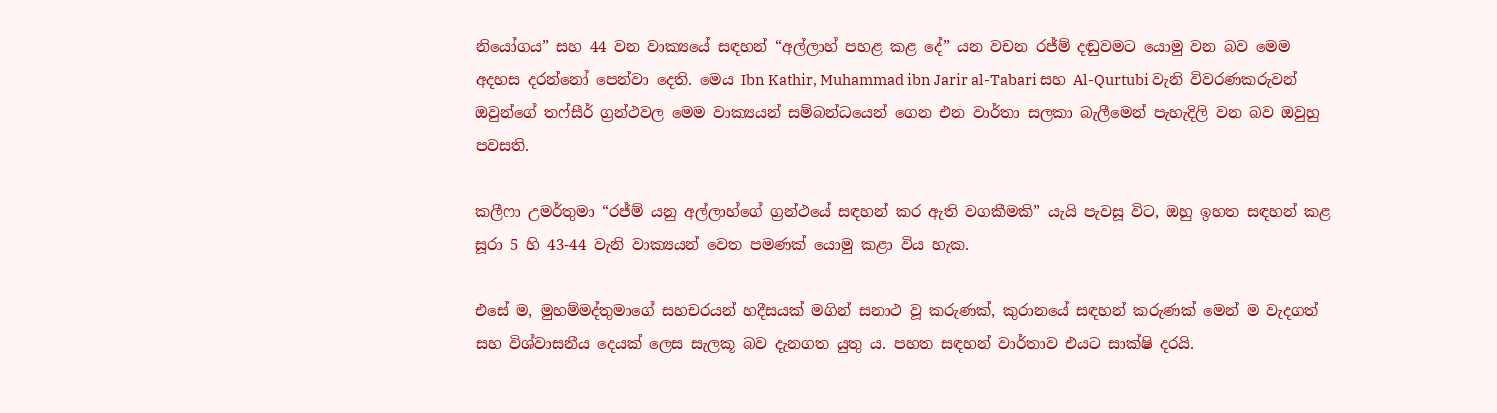නියෝගය” සහ 44 වන වාක්‍යයේ සඳහන් “අල්ලාහ් පහළ කළ දේ” යන වචන රජ්ම් දඬුවමට යොමු වන බව මෙම අදහස දරන්නෝ පෙන්වා දෙති. මෙය Ibn Kathir, Muhammad ibn Jarir al-Tabari සහ Al-Qurtubi වැනි විවරණකරුවන් ඔවුන්ගේ තෆ්සීර් ග්‍රන්ථවල මෙම වාක්‍යයන් සම්බන්ධයෙන් ගෙන එන වාර්තා සලකා බැලීමෙන් පැහැදිලි වන බව ඔවුහු පවසති.

කලීෆා උමර්තුමා “රජ්ම් යනු අල්ලාහ්ගේ ග්‍රන්ථයේ සඳහන් කර ඇති වගකීමකි” යැයි පැවසූ විට, ඔහු ඉහත සඳහන් කළ සූරා 5 හි 43-44 වැනි වාක්‍යයන් වෙත පමණක් යොමු කළා විය හැක.

එසේ ම, මුහම්මද්තුමාගේ සහචරයන් හදීසයක් මගින් සනාථ වූ කරුණක්, කුරානයේ සඳහන් කරුණක් මෙන් ම වැදගත් සහ විශ්වාසනීය දෙයක් ලෙස සැලකූ බව දැනගත යුතු ය. පහත සඳහන් වාර්තාව එයට සාක්ෂි දරයි.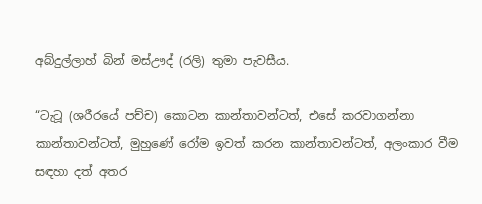අබ්දුල්ලාහ් බින් මස්ඌද් (රලි) තුමා පැවසීය.

“ටැටූ (ශරීරයේ පච්ච) කොටන කාන්තාවන්ටත්, එසේ කරවාගන්නා කාන්තාවන්ටත්, මුහුණේ රෝම ඉවත් කරන කාන්තාවන්ටත්, අලංකාර වීම සඳහා දත් අතර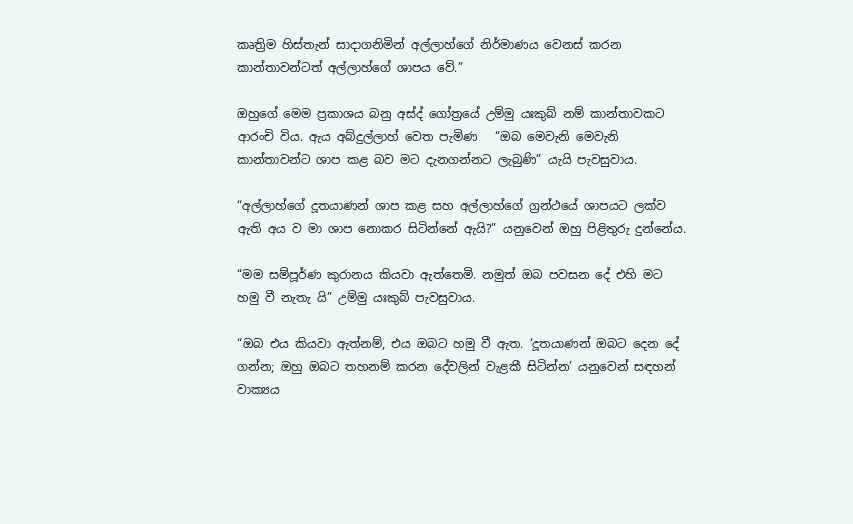කෘත්‍රිම හිස්තැන් සාදාගනිමින් අල්ලාහ්ගේ නිර්මාණය වෙනස් කරන කාන්තාවන්ටත් අල්ලාහ්ගේ ශාපය වේ.”

ඔහුගේ මෙම ප්‍රකාශය බනු අස්ද් ගෝත්‍රයේ උම්මු යඃකුබ් නම් කාන්තාවකට ආරංචි විය. ඇය අබ්දුල්ලාහ් වෙත පැමිණ   “ඔබ මෙවැනි මෙවැනි කාන්තාවන්ට ශාප කළ බව මට දැනගන්නට ලැබුණි” යැයි පැවසුවාය.

“අල්ලාහ්ගේ දූතයාණන් ශාප කළ සහ අල්ලාහ්ගේ ග්‍රන්ථයේ ශාපයට ලක්ව ඇති අය ව මා ශාප නොකර සිටින්නේ ඇයි?” යනුවෙන් ඔහු පිළිතුරු දුන්නේය.

“මම සම්පූර්ණ කුරානය කියවා ඇත්තෙමි. නමුත් ඔබ පවසන දේ එහි මට හමු වී නැතැ යි” උම්මු යඃකුබ් පැවසුවාය.

“ඔබ එය කියවා ඇත්නම්, එය ඔබට හමු වී ඇත. ‘දූතයාණන් ඔබට දෙන දේ ගන්න; ඔහු ඔබට තහනම් කරන දේවලින් වැළකී සිටින්න’ යනුවෙන් සඳහන් වාක්‍යය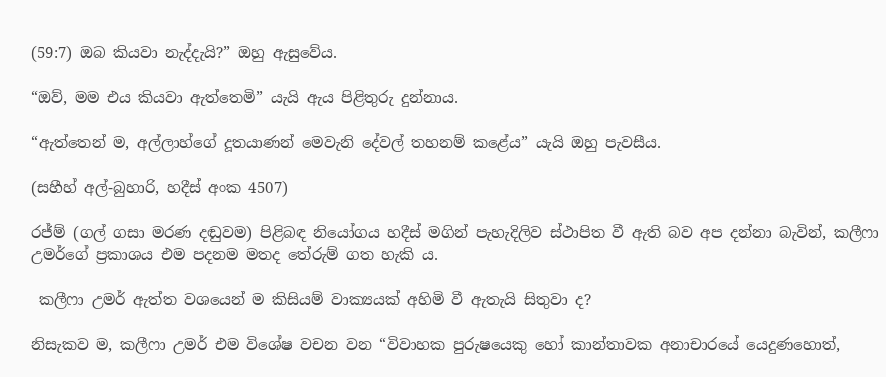(59:7) ඔබ කියවා නැද්දැයි?” ඔහු ඇසුවේය.

“ඔව්, මම එය කියවා ඇත්තෙමි” යැයි ඇය පිළිතුරු දුන්නාය.

“ඇත්තෙන් ම, අල්ලාහ්ගේ දූතයාණන් මෙවැනි දේවල් තහනම් කළේය” යැයි ඔහු පැවසීය.

(සහීහ් අල්-බුහාරි, හදීස් අංක 4507)

රජ්ම් (ගල් ගසා මරණ දඬුවම) පිළිබඳ නියෝගය හදීස් මගින් පැහැදිලිව ස්ථාපිත වී ඇති බව අප දන්නා බැවින්, කලීෆා උමර්ගේ ප්‍රකාශය එම පදනම මතද තේරුම් ගත හැකි ය.

 කලීෆා උමර් ඇත්ත වශයෙන් ම කිසියම් වාක්‍යයක් අහිමි වී ඇතැයි සිතුවා ද?

නිසැකව ම, කලීෆා උමර් එම විශේෂ වචන වන “විවාහක පුරුෂයෙකු හෝ කාන්තාවක අනාචාරයේ යෙදුණහොත්,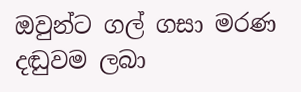ඔවුන්ට ගල් ගසා මරණ දඬුවම ලබා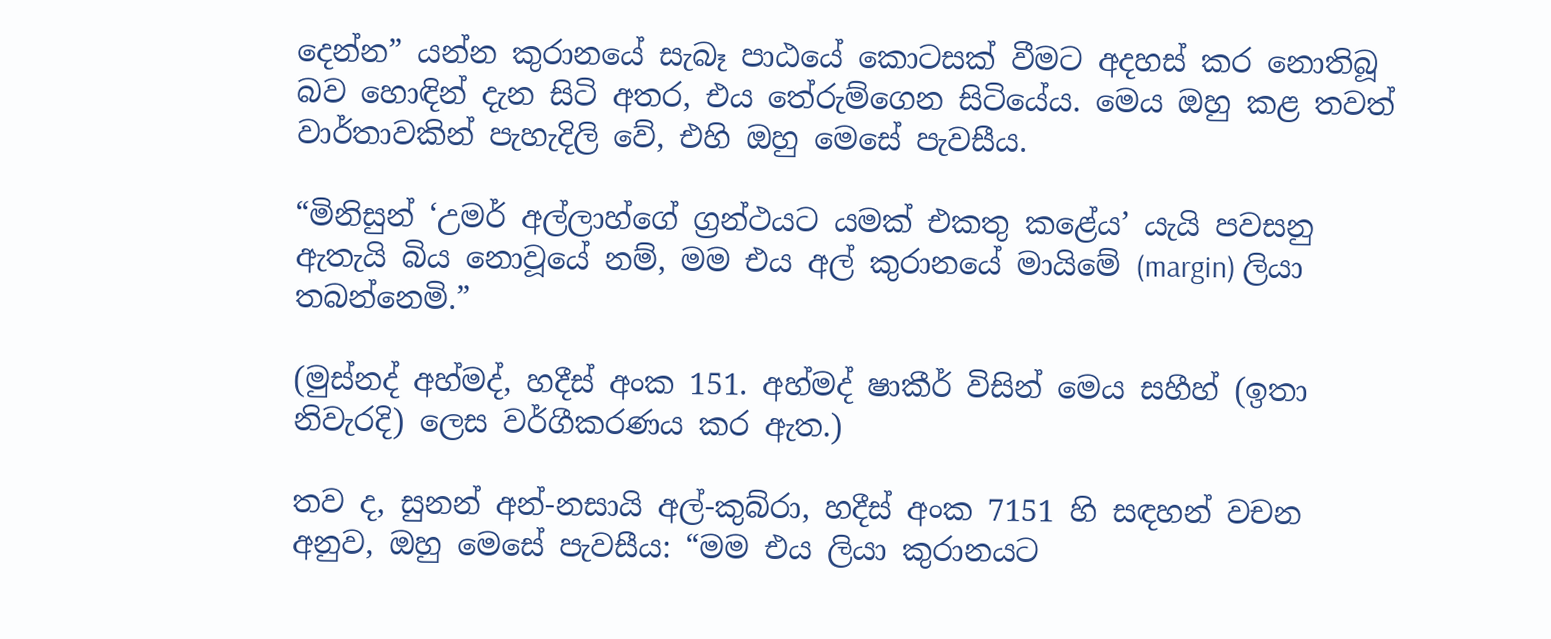දෙන්න” යන්න කුරානයේ සැබෑ පාඨයේ කොටසක් වීමට අදහස් කර නොතිබූ බව හොඳින් දැන සිටි අතර, එය තේරුම්ගෙන සිටියේය. මෙය ඔහු කළ තවත් වාර්තාවකින් පැහැදිලි වේ, එහි ඔහු මෙසේ පැවසීය.

“මිනිසුන් ‘උමර් අල්ලාහ්ගේ ග්‍රන්ථයට යමක් එකතු කළේය’ යැයි පවසනු ඇතැයි බිය නොවූයේ නම්, මම එය අල් කුරානයේ මායිමේ (margin) ලියා තබන්නෙමි.”

(මුස්නද් අහ්මද්, හදීස් අංක 151. අහ්මද් ෂාකීර් විසින් මෙය සහීහ් (ඉතා නිවැරදි) ලෙස වර්ගීකරණය කර ඇත.)

තව ද, සුනන් අන්-නසායි අල්-කුබ්රා, හදීස් අංක 7151 හි සඳහන් වචන අනුව, ඔහු මෙසේ පැවසීය: “මම එය ලියා කුරානයට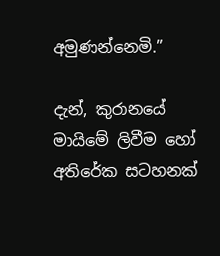අමුණන්නෙමි.”

දැන්, කුරානයේ මායිමේ ලිවීම හෝ අතිරේක සටහනක්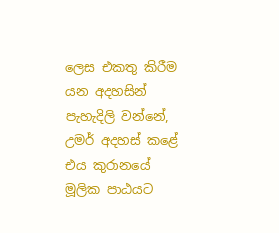ලෙස එකතු කිරීම යන අදහසින් පැහැදිලි වන්නේ, උමර් අදහස් කළේ එය කුරානයේ මූලික පාඨයට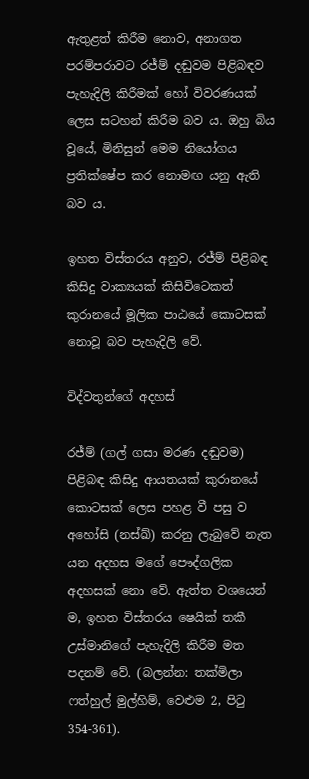ඇතුළත් කිරීම නොව, අනාගත පරම්පරාවට රජ්ම් දඬුවම පිළිබඳව පැහැදිලි කිරීමක් හෝ විවරණයක් ලෙස සටහන් කිරීම බව ය. ඔහු බිය වූයේ, මිනිසුන් මෙම නියෝගය ප්‍රතික්ෂේප කර නොමඟ යනු ඇති බව ය.

ඉහත විස්තරය අනුව, රජ්ම් පිළිබඳ කිසිදු වාක්‍යයක් කිසිවිටෙකත් කුරානයේ මූලික පාඨයේ කොටසක් නොවූ බව පැහැදිලි වේ.

විද්වතුන්ගේ අදහස්

රජ්ම් (ගල් ගසා මරණ දඬුවම) පිළිබඳ කිසිදු ආයතයක් කුරානයේ කොටසක් ලෙස පහළ වී පසු ව අහෝසි (නස්ඛ්) කරනු ලැබුවේ නැත යන අදහස මගේ පෞද්ගලික අදහසක් නො වේ. ඇත්ත වශයෙන් ම, ඉහත විස්තරය ෂෙයික් තකී උස්මානිගේ පැහැදිලි කිරීම මත පදනම් වේ. (බලන්න: තක්මිලා ෆත්හුල් මුල්හිම්, වෙළුම 2, පිටු 354-361).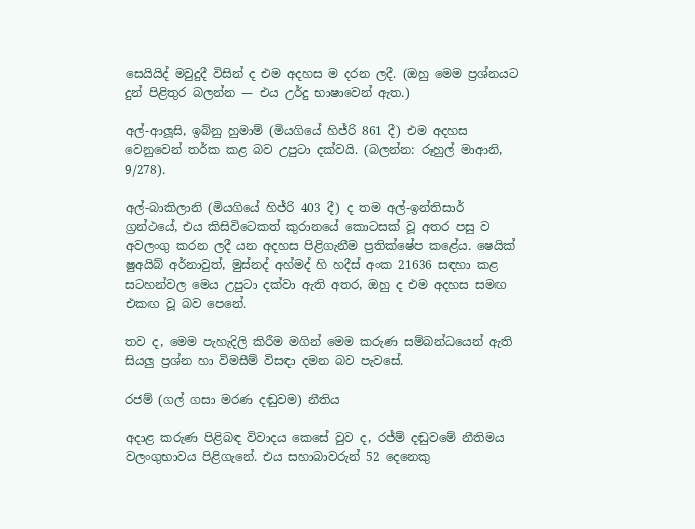සෙයියිද් මවුදුදී විසින් ද එම අදහස ම දරන ලදී. (ඔහු මෙම ප්‍රශ්නයට දුන් පිළිතුර බලන්න — එය උර්දු භාෂාවෙන් ඇත.)

අල්-ආලූසි, ඉබ්නු හුමාම් (මියගියේ හිජ්රි 861 දී) එම අදහස වෙනුවෙන් තර්ක කළ බව උපුටා දක්වයි. (බලන්න: රූහුල් මාආනි, 9/278).

අල්-බාකිලානි (මියගියේ හිජ්රි 403 දී) ද තම අල්-ඉන්තිසාර් ග්‍රන්ථයේ, එය කිසිවිටෙකත් කුරානයේ කොටසක් වූ අතර පසු ව අවලංගු කරන ලදී යන අදහස පිළිගැනීම ප්‍රතික්ෂේප කළේය. ෂෙයික් ෂුඅයිබ් අර්නාවුත්, මුස්නද් අහ්මද් හි හදීස් අංක 21636 සඳහා කළ සටහන්වල මෙය උපුටා දක්වා ඇති අතර, ඔහු ද එම අදහස සමඟ එකඟ වූ බව පෙනේ.

තව ද, මෙම පැහැදිලි කිරීම මගින් මෙම කරුණ සම්බන්ධයෙන් ඇති සියලු ප්‍රශ්න හා විමසීම් විසඳා දමන බව පැවසේ.

රජම් (ගල් ගසා මරණ දඬුවම) නීතිය

අදාළ කරුණ පිළිබඳ විවාදය කෙසේ වුව ද, රජ්ම් දඬුවමේ නීතිමය වලංගුභාවය පිළිගැනේ. එය සහාබාවරුන් 52 දෙනෙකු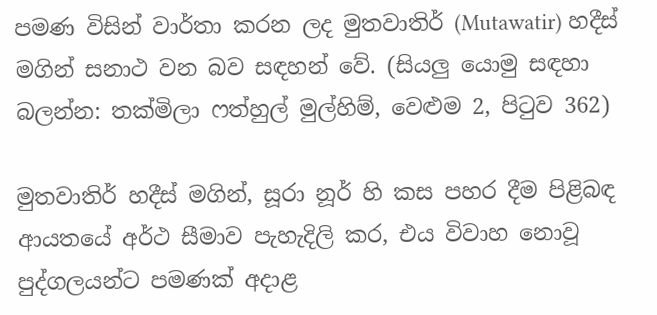පමණ විසින් වාර්තා කරන ලද මුතවාතිර් (Mutawatir) හදීස් මගින් සනාථ වන බව සඳහන් වේ. (සියලු යොමු සඳහා බලන්න: තක්මිලා ෆත්හුල් මුල්හිම්, වෙළුම 2, පිටුව 362)

මුතවාතිර් හදීස් මගින්, සූරා නූර් හි කස පහර දීම පිළිබඳ ආයතයේ අර්ථ සීමාව පැහැදිලි කර, එය විවාහ නොවූ පුද්ගලයන්ට පමණක් අදාළ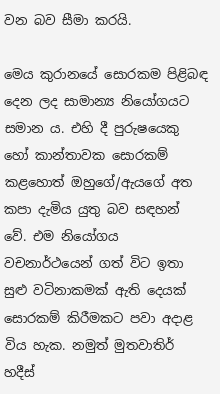වන බව සීමා කරයි.

මෙය කුරානයේ සොරකම පිළිබඳ දෙන ලද සාමාන්‍ය නියෝගයට සමාන ය. එහි දී පුරුෂයෙකු හෝ කාන්තාවක සොරකම් කළහොත් ඔහුගේ/ඇයගේ අත කපා දැමිය යුතු බව සඳහන් වේ. එම නියෝගය වචනාර්ථයෙන් ගත් විට ඉතා සුළු වටිනාකමක් ඇති දෙයක් සොරකම් කිරීමකට පවා අදාළ විය හැක. නමුත් මුතවාතිර් හදීස්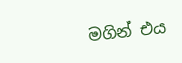මගින් එය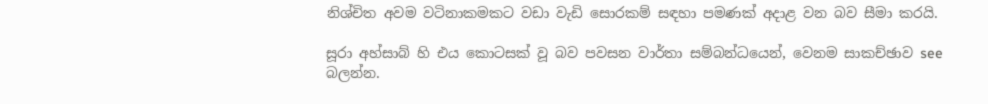නිශ්චිත අවම වටිනාකමකට වඩා වැඩි සොරකම් සඳහා පමණක් අදාළ වන බව සීමා කරයි.

සූරා අහ්සාබ් හි එය කොටසක් වූ බව පවසන වාර්තා සම්බන්ධයෙන්, වෙනම සාකච්ඡාව see බලන්න.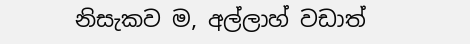නිසැකව ම, අල්ලාහ් වඩාත්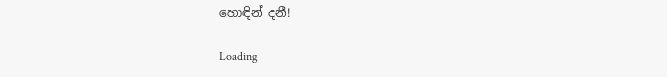හොඳින් දනී!

Loading